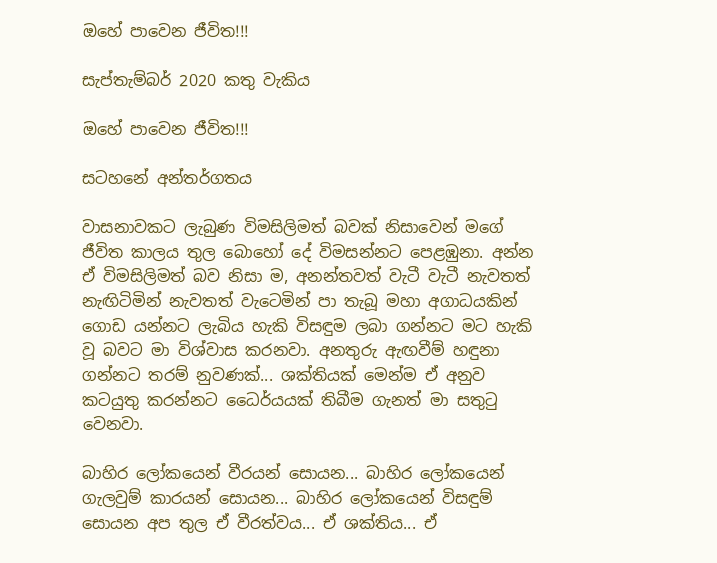ඔහේ පාවෙන ජීවිත!!!

සැප්තැම්බර් 2020 කතු වැකිය

ඔහේ පාවෙන ජීවිත!!!

සටහනේ අන්තර්ගතය

වාසනාවකට ලැබුණ විමසිලිමත් බවක් නිසාවෙන් මගේ ජීවිත කාලය තුල බොහෝ දේ විමසන්නට පෙළඹුනා. අන්න ඒ විමසිලිමත් බව නිසා ම, අනන්තවත් වැටී වැටී නැවතත් නැඟිටිමින් නැවතත් වැටෙමින් පා තැබූ මහා අගාධයකින් ගොඩ යන්නට ලැබිය හැකි විසඳුම ලබා ගන්නට මට හැකි වූ බවට මා විශ්වාස කරනවා. අනතුරු ඇඟවීම් හඳුනා ගන්නට තරම් නුවණක්... ශක්තියක් මෙන්ම ඒ අනුව කටයුතු කරන්නට ධෛර්යයක් තිබීම ගැනත් මා සතුටු වෙනවා.

බාහිර ලෝකයෙන් වීරයන් සොයන... බාහිර ලෝකයෙන් ගැලවුම් කාරයන් සොයන... බාහිර ලෝකයෙන් විසඳුම් සොයන අප තුල ඒ වීරත්වය... ඒ ශක්තිය... ඒ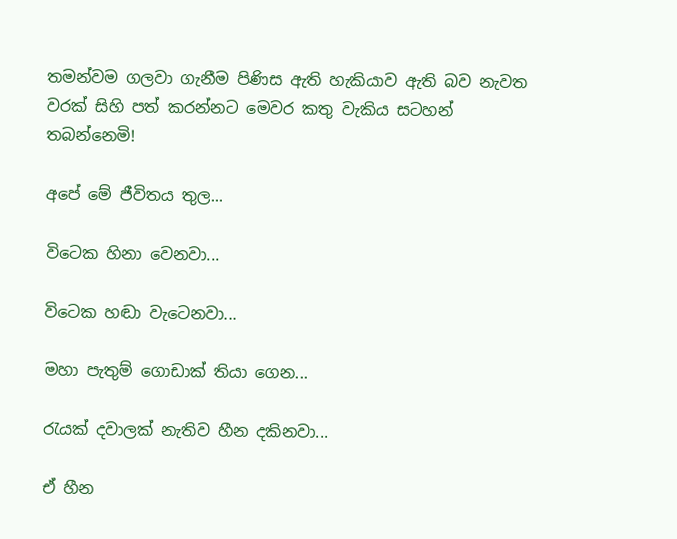තමන්වම ගලවා ගැනීම පිණිස ඇති හැකියාව ඇති බව නැවත වරක් සිහි පත් කරන්නට මෙවර කතු වැකිය සටහන් තබන්නෙමි!

අපේ මේ ජීවිතය තුල...

විටෙක හිනා වෙනවා...

විටෙක හඬා වැටෙනවා...

මහා පැතුම් ගොඩාක් තියා ගෙන...

රැයක් දවාලක් නැතිව හීන දකිනවා...

ඒ හීන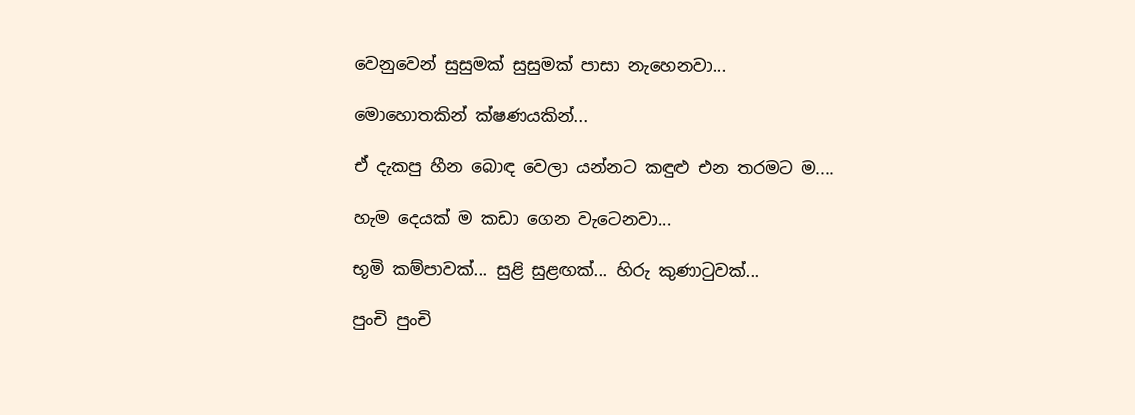වෙනුවෙන් සුසුමක් සුසුමක් පාසා නැහෙනවා...

මොහොතකින් ක්ෂණයකින්...

ඒ දැකපු හීන බොඳ වෙලා යන්නට කඳුළු එන තරමට ම....

හැම දෙයක් ම කඩා ගෙන වැටෙනවා...

භූමි කම්පාවක්... සුළි සුළඟක්... හිරු කුණාටුවක්...

පුංචි පුංචි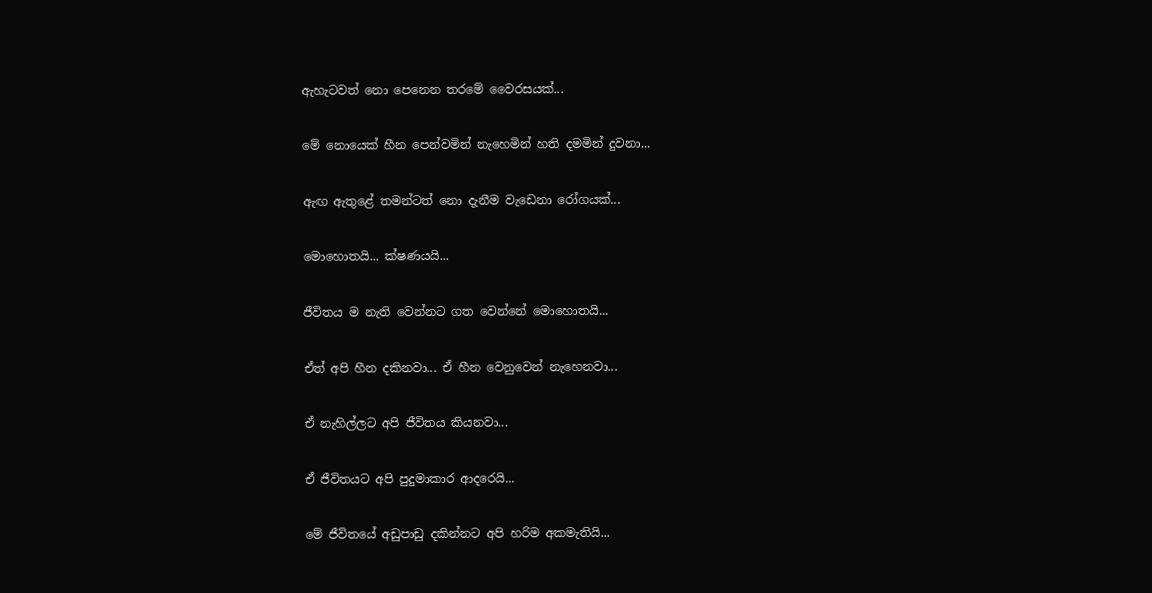ඇහැටවත් නො පෙනෙන තරමේ වෛරසයක්...

මේ නොයෙක් හීන පෙන්වමින් නැහෙමින් හති දමමින් දුවනා...

ඇඟ ඇතුළේ තමන්ටත් නො දැනීම වැඩෙනා රෝගයක්...

මොහොතයි... ක්ෂණයයි...

ජීවිතය ම නැති‌ වෙන්නට ගත වෙන්නේ මොහොතයි...

ඒත් අපි හීන දකිනවා... ඒ හීන වෙනුවෙන් නැහෙනවා...

ඒ නැහිල්ලට අපි ජීවිතය කියනවා...

ඒ ජීවිතයට අපි පුදුමාකාර ආදරෙයි...

මේ ජීවිතයේ අඩුපාඩු දකින්නට අපි හරිම අකමැතියි...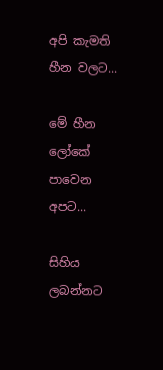අපි කැමති හීන වලට...

මේ හීන ලෝකේ පාවෙන අපට...

සිහිය ලබන්නට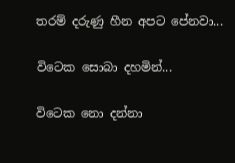තරම් දරුණු හීන අපට පේනවා...

විටෙක සොබා දහමින්...

විටෙක නො දන්නා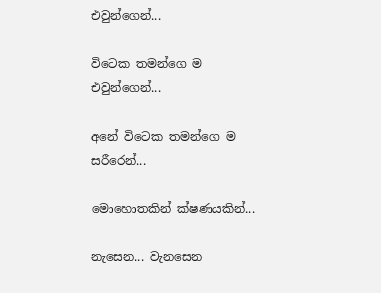එවුන්ගෙන්...

විටෙක තමන්ගෙ ම එවුන්ගෙන්...

අනේ විටෙක තමන්ගෙ ම සරීරෙන්...

මොහොතකින් ක්ෂණයකින්...

නැසෙන... වැනසෙන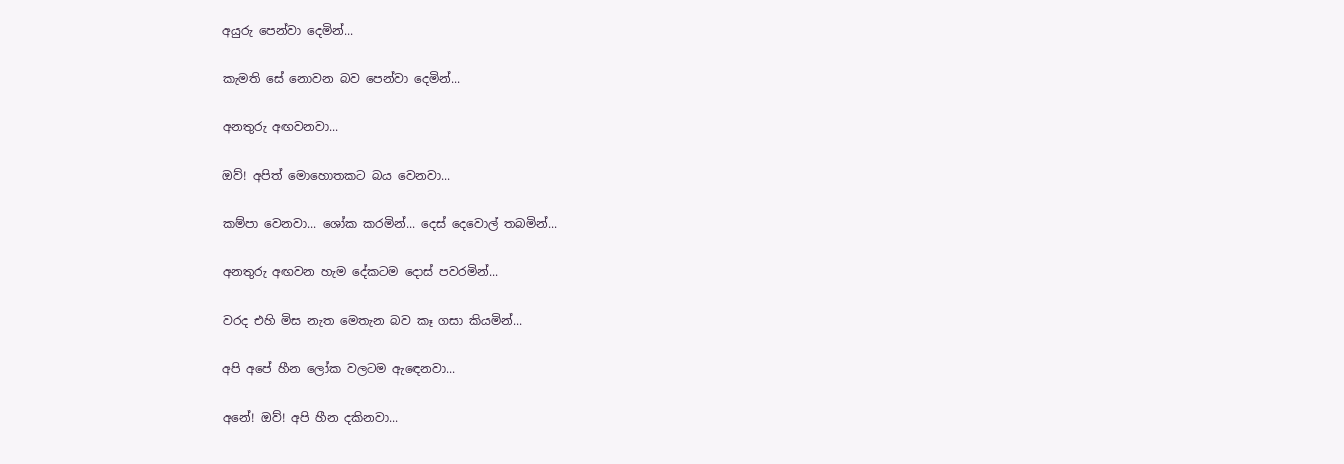අයුරු පෙන්වා දෙමින්...

කැමති සේ නොවන බව පෙන්වා දෙමින්...

අනතුරු අඟවනවා...

ඔව්! අපිත් මොහොතකට බය වෙනවා...

කම්පා වෙනවා... ශෝක කරමින්... දෙස් දෙවොල් තබමින්...

අනතුරු අඟවන හැම දේකටම දොස් පවරමින්...

වරද එහි මිස නැත මෙතැන බව කෑ ගසා කියමින්...

අපි අපේ හීන ලෝක වලටම ඇඳෙනවා...

අනේ! ඔව්! අපි හීන දකිනවා...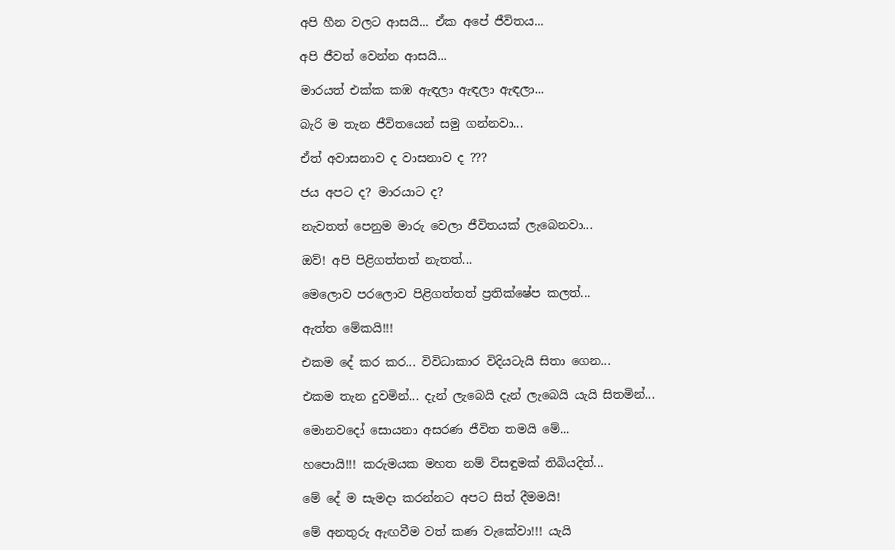අපි හීන වලට ආසයි... ඒක අපේ ජීවිතය...

අපි ජීවත් වෙන්න ආසයි...

මාරයත් එක්ක කඹ ඇඳලා ඇඳලා ඇඳලා...

බැරි ම තැන ජීවිතයෙන් සමු ගන්නවා...

ඒත් අවාසනාව ද වාසනාව ද ???

ජය අපට ද? මාරයාට ද?

නැවතත් පෙනුම මාරු වෙලා ජීවිතයක් ලැබෙනවා...

ඔව්! අපි පිළිගත්තත් නැතත්...

මෙලොව පරලොව පිළිගත්තත් ප්‍රතික්ෂේප කලත්...

ඇත්ත මේකයි!!!

එකම දේ කර කර... විවිධාකාර විදියටැයි සිතා ගෙන...

එකම තැන දුවමින්... දැන් ලැබෙයි දැන් ලැබෙයි යැයි සිතමින්...

මොනවදෝ සොයනා අසරණ ජීවිත තමයි මේ...

හපොයි!!! කරුමයක මහත නම් විසඳුමක් තිබියදිත්...

මේ දේ ම සැමදා කරන්නට අපට සිත් දීමමයි!

මේ අනතුරු ඇඟවීම වත් කණ වැකේවා!!! යැයි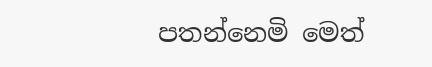පතන්නෙමි මෙත්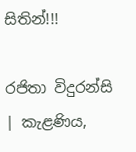සිතින්!!!

රජිතා විදුරන්සි | කැළණිය,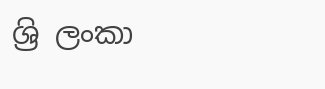ශ්‍රි ලංකා